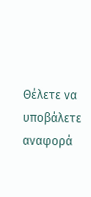Θέλετε να υποβάλετε αναφορά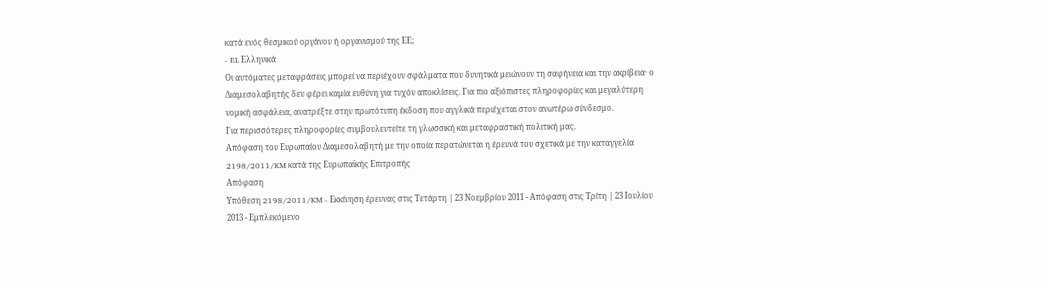κατά ενός θεσμικού οργάνου ή οργανισμού της ΕΕ;
- EL Ελληνικά
Οι αυτόματες μεταφράσεις μπορεί να περιέχουν σφάλματα που δυνητικά μειώνουν τη σαφήνεια και την ακρίβεια· ο Διαμεσολαβητής δεν φέρει καμία ευθύνη για τυχόν αποκλίσεις. Για πιο αξιόπιστες πληροφορίες και μεγαλύτερη νομική ασφάλεια, ανατρέξτε στην πρωτότυπη έκδοση που αγγλικά περιέχεται στον ανωτέρω σύνδεσμο.
Για περισσότερες πληροφορίες συμβουλευτείτε τη γλωσσική και μεταφραστική πολιτική μας.
Απόφαση του Ευρωπαίου Διαμεσολαβητή με την οποία περατώνεται η έρευνά του σχετικά με την καταγγελία 2198/2011/KM κατά της Ευρωπαϊκής Επιτροπής
Απόφαση
Υπόθεση 2198/2011/KM - Εκκίνηση έρευνας στις Τετάρτη | 23 Νοεμβρίου 2011 - Απόφαση στις Τρίτη | 23 Ιουλίου 2013 - Εμπλεκόμενο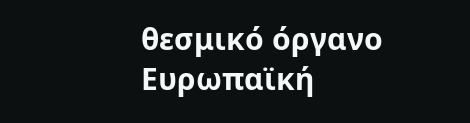θεσμικό όργανο Ευρωπαϊκή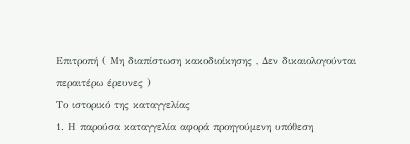Επιτροπή ( Mη διαπίστωση κακοδιοίκησης , Δεν δικαιολογούνται περαιτέρω έρευνες )
Το ιστορικό της καταγγελίας
1. Η παρούσα καταγγελία αφορά προηγούμενη υπόθεση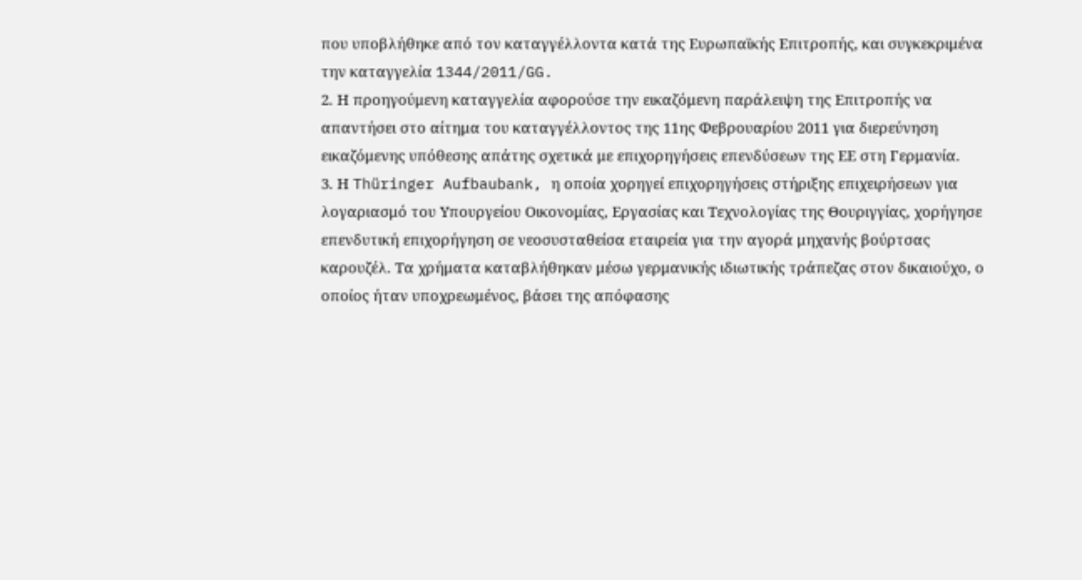που υποβλήθηκε από τον καταγγέλλοντα κατά της Ευρωπαϊκής Επιτροπής, και συγκεκριμένα την καταγγελία 1344/2011/GG.
2. Η προηγούμενη καταγγελία αφορούσε την εικαζόμενη παράλειψη της Επιτροπής να απαντήσει στο αίτημα του καταγγέλλοντος της 11ης Φεβρουαρίου 2011 για διερεύνηση εικαζόμενης υπόθεσης απάτης σχετικά με επιχορηγήσεις επενδύσεων της ΕΕ στη Γερμανία.
3. Η Thüringer Aufbaubank, η οποία χορηγεί επιχορηγήσεις στήριξης επιχειρήσεων για λογαριασμό του Υπουργείου Οικονομίας, Εργασίας και Τεχνολογίας της Θουριγγίας, χορήγησε επενδυτική επιχορήγηση σε νεοσυσταθείσα εταιρεία για την αγορά μηχανής βούρτσας καρουζέλ. Τα χρήματα καταβλήθηκαν μέσω γερμανικής ιδιωτικής τράπεζας στον δικαιούχο, ο οποίος ήταν υποχρεωμένος, βάσει της απόφασης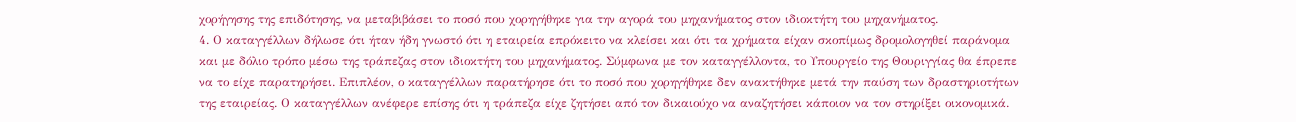χορήγησης της επιδότησης, να μεταβιβάσει το ποσό που χορηγήθηκε για την αγορά του μηχανήματος στον ιδιοκτήτη του μηχανήματος.
4. Ο καταγγέλλων δήλωσε ότι ήταν ήδη γνωστό ότι η εταιρεία επρόκειτο να κλείσει και ότι τα χρήματα είχαν σκοπίμως δρομολογηθεί παράνομα και με δόλιο τρόπο μέσω της τράπεζας στον ιδιοκτήτη του μηχανήματος. Σύμφωνα με τον καταγγέλλοντα, το Υπουργείο της Θουριγγίας θα έπρεπε να το είχε παρατηρήσει. Επιπλέον, ο καταγγέλλων παρατήρησε ότι το ποσό που χορηγήθηκε δεν ανακτήθηκε μετά την παύση των δραστηριοτήτων της εταιρείας. Ο καταγγέλλων ανέφερε επίσης ότι η τράπεζα είχε ζητήσει από τον δικαιούχο να αναζητήσει κάποιον να τον στηρίξει οικονομικά.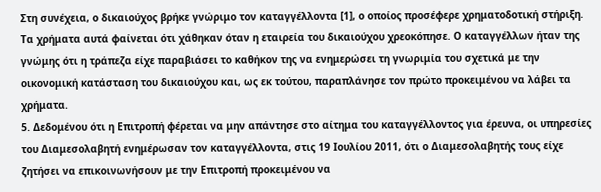Στη συνέχεια, ο δικαιούχος βρήκε γνώριμο τον καταγγέλλοντα [1], ο οποίος προσέφερε χρηματοδοτική στήριξη. Τα χρήματα αυτά φαίνεται ότι χάθηκαν όταν η εταιρεία του δικαιούχου χρεοκόπησε. Ο καταγγέλλων ήταν της γνώμης ότι η τράπεζα είχε παραβιάσει το καθήκον της να ενημερώσει τη γνωριμία του σχετικά με την οικονομική κατάσταση του δικαιούχου και, ως εκ τούτου, παραπλάνησε τον πρώτο προκειμένου να λάβει τα χρήματα.
5. Δεδομένου ότι η Επιτροπή φέρεται να μην απάντησε στο αίτημα του καταγγέλλοντος για έρευνα, οι υπηρεσίες του Διαμεσολαβητή ενημέρωσαν τον καταγγέλλοντα, στις 19 Ιουλίου 2011, ότι ο Διαμεσολαβητής τους είχε ζητήσει να επικοινωνήσουν με την Επιτροπή προκειμένου να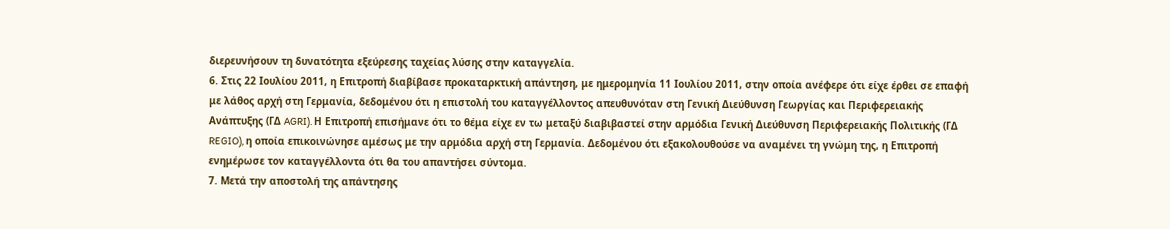διερευνήσουν τη δυνατότητα εξεύρεσης ταχείας λύσης στην καταγγελία.
6. Στις 22 Ιουλίου 2011, η Επιτροπή διαβίβασε προκαταρκτική απάντηση, με ημερομηνία 11 Ιουλίου 2011, στην οποία ανέφερε ότι είχε έρθει σε επαφή με λάθος αρχή στη Γερμανία, δεδομένου ότι η επιστολή του καταγγέλλοντος απευθυνόταν στη Γενική Διεύθυνση Γεωργίας και Περιφερειακής Ανάπτυξης (ΓΔ AGRI). Η Επιτροπή επισήμανε ότι το θέμα είχε εν τω μεταξύ διαβιβαστεί στην αρμόδια Γενική Διεύθυνση Περιφερειακής Πολιτικής (ΓΔ REGIO), η οποία επικοινώνησε αμέσως με την αρμόδια αρχή στη Γερμανία. Δεδομένου ότι εξακολουθούσε να αναμένει τη γνώμη της, η Επιτροπή ενημέρωσε τον καταγγέλλοντα ότι θα του απαντήσει σύντομα.
7. Μετά την αποστολή της απάντησης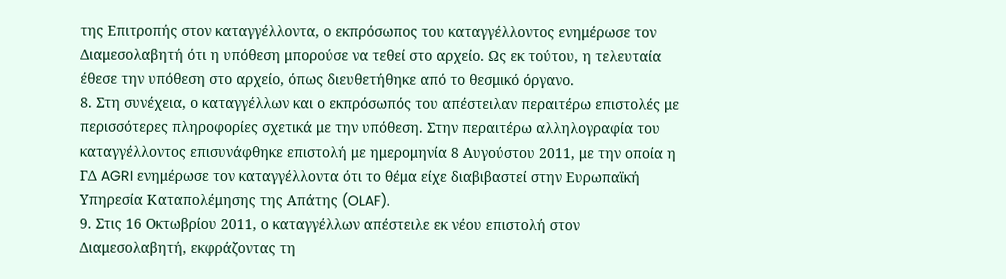της Επιτροπής στον καταγγέλλοντα, ο εκπρόσωπος του καταγγέλλοντος ενημέρωσε τον Διαμεσολαβητή ότι η υπόθεση μπορούσε να τεθεί στο αρχείο. Ως εκ τούτου, η τελευταία έθεσε την υπόθεση στο αρχείο, όπως διευθετήθηκε από το θεσμικό όργανο.
8. Στη συνέχεια, ο καταγγέλλων και ο εκπρόσωπός του απέστειλαν περαιτέρω επιστολές με περισσότερες πληροφορίες σχετικά με την υπόθεση. Στην περαιτέρω αλληλογραφία του καταγγέλλοντος επισυνάφθηκε επιστολή με ημερομηνία 8 Αυγούστου 2011, με την οποία η ΓΔ AGRI ενημέρωσε τον καταγγέλλοντα ότι το θέμα είχε διαβιβαστεί στην Ευρωπαϊκή Υπηρεσία Καταπολέμησης της Απάτης (OLAF).
9. Στις 16 Οκτωβρίου 2011, ο καταγγέλλων απέστειλε εκ νέου επιστολή στον Διαμεσολαβητή, εκφράζοντας τη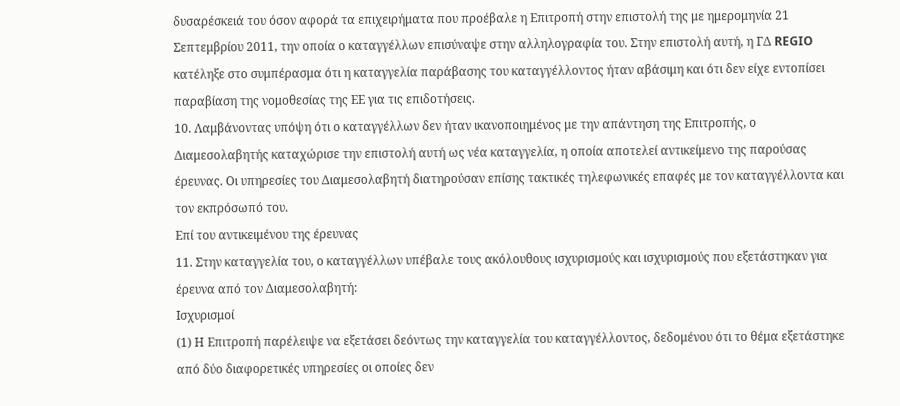δυσαρέσκειά του όσον αφορά τα επιχειρήματα που προέβαλε η Επιτροπή στην επιστολή της με ημερομηνία 21 Σεπτεμβρίου 2011, την οποία ο καταγγέλλων επισύναψε στην αλληλογραφία του. Στην επιστολή αυτή, η ΓΔ REGIO κατέληξε στο συμπέρασμα ότι η καταγγελία παράβασης του καταγγέλλοντος ήταν αβάσιμη και ότι δεν είχε εντοπίσει παραβίαση της νομοθεσίας της ΕΕ για τις επιδοτήσεις.
10. Λαμβάνοντας υπόψη ότι ο καταγγέλλων δεν ήταν ικανοποιημένος με την απάντηση της Επιτροπής, ο Διαμεσολαβητής καταχώρισε την επιστολή αυτή ως νέα καταγγελία, η οποία αποτελεί αντικείμενο της παρούσας έρευνας. Οι υπηρεσίες του Διαμεσολαβητή διατηρούσαν επίσης τακτικές τηλεφωνικές επαφές με τον καταγγέλλοντα και τον εκπρόσωπό του.
Επί του αντικειμένου της έρευνας
11. Στην καταγγελία του, ο καταγγέλλων υπέβαλε τους ακόλουθους ισχυρισμούς και ισχυρισμούς που εξετάστηκαν για έρευνα από τον Διαμεσολαβητή:
Ισχυρισμοί
(1) Η Επιτροπή παρέλειψε να εξετάσει δεόντως την καταγγελία του καταγγέλλοντος, δεδομένου ότι το θέμα εξετάστηκε από δύο διαφορετικές υπηρεσίες οι οποίες δεν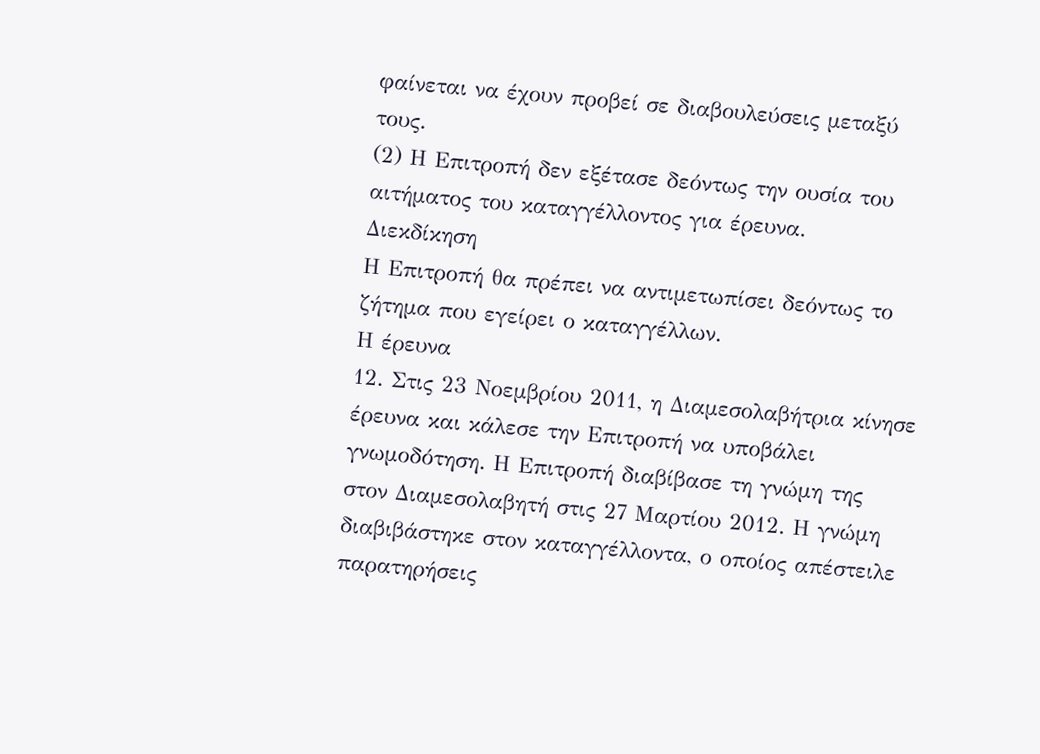φαίνεται να έχουν προβεί σε διαβουλεύσεις μεταξύ τους.
(2) Η Επιτροπή δεν εξέτασε δεόντως την ουσία του αιτήματος του καταγγέλλοντος για έρευνα.
Διεκδίκηση
Η Επιτροπή θα πρέπει να αντιμετωπίσει δεόντως το ζήτημα που εγείρει ο καταγγέλλων.
Η έρευνα
12. Στις 23 Νοεμβρίου 2011, η Διαμεσολαβήτρια κίνησε έρευνα και κάλεσε την Επιτροπή να υποβάλει γνωμοδότηση. Η Επιτροπή διαβίβασε τη γνώμη της στον Διαμεσολαβητή στις 27 Μαρτίου 2012. Η γνώμη διαβιβάστηκε στον καταγγέλλοντα, ο οποίος απέστειλε παρατηρήσεις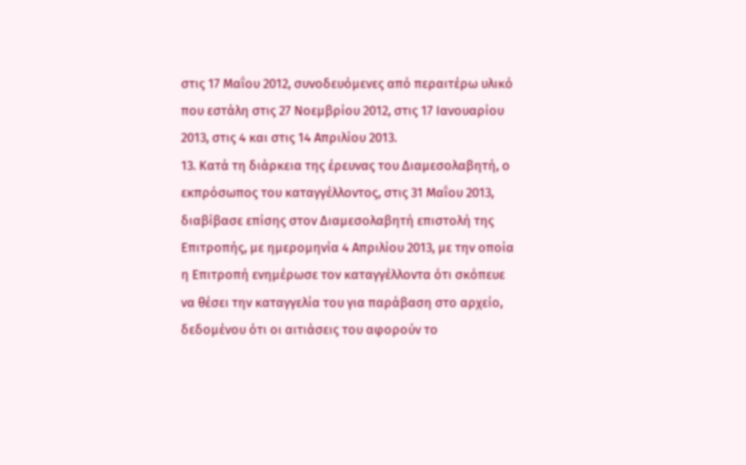στις 17 Μαΐου 2012, συνοδευόμενες από περαιτέρω υλικό που εστάλη στις 27 Νοεμβρίου 2012, στις 17 Ιανουαρίου 2013, στις 4 και στις 14 Απριλίου 2013.
13. Κατά τη διάρκεια της έρευνας του Διαμεσολαβητή, ο εκπρόσωπος του καταγγέλλοντος, στις 31 Μαΐου 2013, διαβίβασε επίσης στον Διαμεσολαβητή επιστολή της Επιτροπής, με ημερομηνία 4 Απριλίου 2013, με την οποία η Επιτροπή ενημέρωσε τον καταγγέλλοντα ότι σκόπευε να θέσει την καταγγελία του για παράβαση στο αρχείο, δεδομένου ότι οι αιτιάσεις του αφορούν το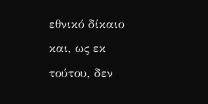εθνικό δίκαιο και, ως εκ τούτου, δεν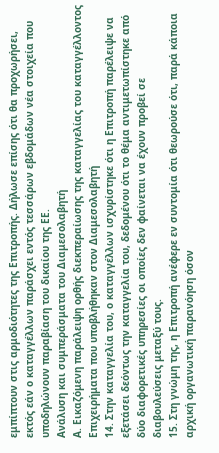εμπίπτουν στις αρμοδιότητες της Επιτροπής. Δήλωσε επίσης ότι θα προχωρήσει, εκτός εάν ο καταγγέλλων παράσχει εντός τεσσάρων εβδομάδων νέα στοιχεία που υποδηλώνουν παραβίαση του δικαίου της ΕΕ.
Ανάλυση και συμπεράσματα του Διαμεσολαβητή
Α. Εικαζόμενη παράλειψη ορθής διεκπεραίωσης της καταγγελίας του καταγγέλλοντος
Επιχειρήματα που υποβλήθηκαν στον Διαμεσολαβητή
14. Στην καταγγελία του, ο καταγγέλλων ισχυρίστηκε ότι η Επιτροπή παρέλειψε να εξετάσει δεόντως την καταγγελία του, δεδομένου ότι το θέμα αντιμετωπίστηκε από δύο διαφορετικές υπηρεσίες οι οποίες δεν φαίνεται να έχουν προβεί σε διαβουλεύσεις μεταξύ τους.
15. Στη γνώμη της, η Επιτροπή ανέφερε εν συντομία ότι θεωρούσε ότι, παρά κάποια αρχική οργανωτική παρανόηση όσον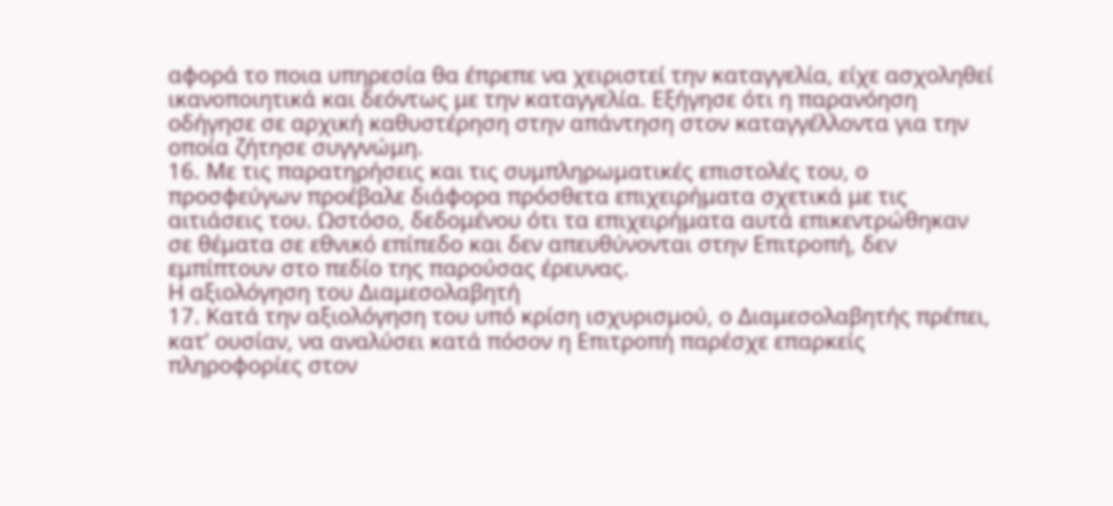αφορά το ποια υπηρεσία θα έπρεπε να χειριστεί την καταγγελία, είχε ασχοληθεί ικανοποιητικά και δεόντως με την καταγγελία. Εξήγησε ότι η παρανόηση οδήγησε σε αρχική καθυστέρηση στην απάντηση στον καταγγέλλοντα για την οποία ζήτησε συγγνώμη.
16. Με τις παρατηρήσεις και τις συμπληρωματικές επιστολές του, ο προσφεύγων προέβαλε διάφορα πρόσθετα επιχειρήματα σχετικά με τις αιτιάσεις του. Ωστόσο, δεδομένου ότι τα επιχειρήματα αυτά επικεντρώθηκαν σε θέματα σε εθνικό επίπεδο και δεν απευθύνονται στην Επιτροπή, δεν εμπίπτουν στο πεδίο της παρούσας έρευνας.
Η αξιολόγηση του Διαμεσολαβητή
17. Κατά την αξιολόγηση του υπό κρίση ισχυρισμού, ο Διαμεσολαβητής πρέπει, κατ’ ουσίαν, να αναλύσει κατά πόσον η Επιτροπή παρέσχε επαρκείς πληροφορίες στον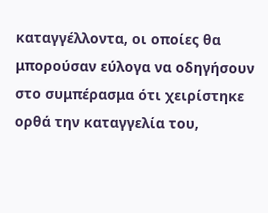καταγγέλλοντα, οι οποίες θα μπορούσαν εύλογα να οδηγήσουν στο συμπέρασμα ότι χειρίστηκε ορθά την καταγγελία του,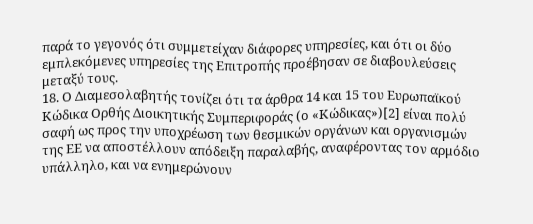παρά το γεγονός ότι συμμετείχαν διάφορες υπηρεσίες, και ότι οι δύο εμπλεκόμενες υπηρεσίες της Επιτροπής προέβησαν σε διαβουλεύσεις μεταξύ τους.
18. Ο Διαμεσολαβητής τονίζει ότι τα άρθρα 14 και 15 του Ευρωπαϊκού Κώδικα Ορθής Διοικητικής Συμπεριφοράς (ο «Κώδικας»)[2] είναι πολύ σαφή ως προς την υποχρέωση των θεσμικών οργάνων και οργανισμών της ΕΕ να αποστέλλουν απόδειξη παραλαβής, αναφέροντας τον αρμόδιο υπάλληλο, και να ενημερώνουν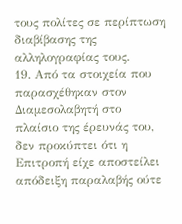τους πολίτες σε περίπτωση διαβίβασης της αλληλογραφίας τους.
19. Από τα στοιχεία που παρασχέθηκαν στον Διαμεσολαβητή στο πλαίσιο της έρευνάς του, δεν προκύπτει ότι η Επιτροπή είχε αποστείλει απόδειξη παραλαβής ούτε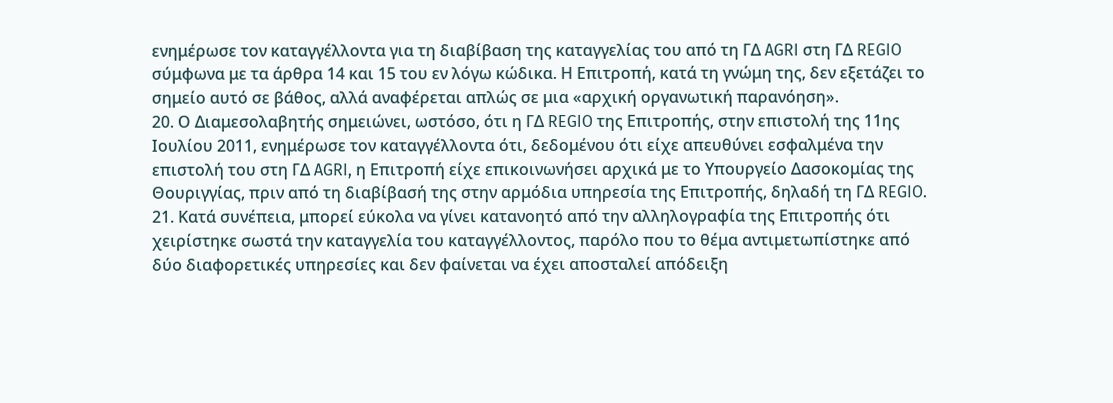ενημέρωσε τον καταγγέλλοντα για τη διαβίβαση της καταγγελίας του από τη ΓΔ AGRI στη ΓΔ REGIO σύμφωνα με τα άρθρα 14 και 15 του εν λόγω κώδικα. Η Επιτροπή, κατά τη γνώμη της, δεν εξετάζει το σημείο αυτό σε βάθος, αλλά αναφέρεται απλώς σε μια «αρχική οργανωτική παρανόηση».
20. Ο Διαμεσολαβητής σημειώνει, ωστόσο, ότι η ΓΔ REGIO της Επιτροπής, στην επιστολή της 11ης Ιουλίου 2011, ενημέρωσε τον καταγγέλλοντα ότι, δεδομένου ότι είχε απευθύνει εσφαλμένα την επιστολή του στη ΓΔ AGRI, η Επιτροπή είχε επικοινωνήσει αρχικά με το Υπουργείο Δασοκομίας της Θουριγγίας, πριν από τη διαβίβασή της στην αρμόδια υπηρεσία της Επιτροπής, δηλαδή τη ΓΔ REGIO.
21. Κατά συνέπεια, μπορεί εύκολα να γίνει κατανοητό από την αλληλογραφία της Επιτροπής ότι χειρίστηκε σωστά την καταγγελία του καταγγέλλοντος, παρόλο που το θέμα αντιμετωπίστηκε από δύο διαφορετικές υπηρεσίες και δεν φαίνεται να έχει αποσταλεί απόδειξη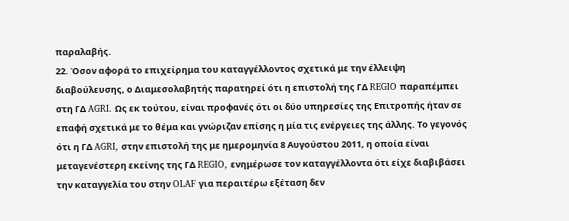παραλαβής.
22. Όσον αφορά το επιχείρημα του καταγγέλλοντος σχετικά με την έλλειψη διαβούλευσης, ο Διαμεσολαβητής παρατηρεί ότι η επιστολή της ΓΔ REGIO παραπέμπει στη ΓΔ AGRI. Ως εκ τούτου, είναι προφανές ότι οι δύο υπηρεσίες της Επιτροπής ήταν σε επαφή σχετικά με το θέμα και γνώριζαν επίσης η μία τις ενέργειες της άλλης. Το γεγονός ότι η ΓΔ AGRI, στην επιστολή της με ημερομηνία 8 Αυγούστου 2011, η οποία είναι μεταγενέστερη εκείνης της ΓΔ REGIO, ενημέρωσε τον καταγγέλλοντα ότι είχε διαβιβάσει την καταγγελία του στην OLAF για περαιτέρω εξέταση δεν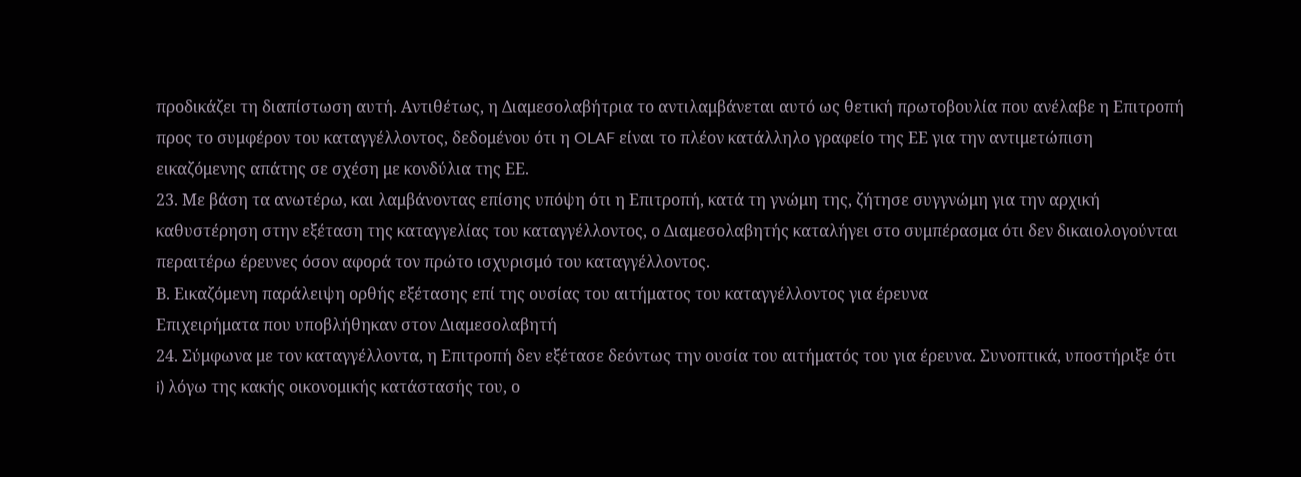προδικάζει τη διαπίστωση αυτή. Αντιθέτως, η Διαμεσολαβήτρια το αντιλαμβάνεται αυτό ως θετική πρωτοβουλία που ανέλαβε η Επιτροπή προς το συμφέρον του καταγγέλλοντος, δεδομένου ότι η OLAF είναι το πλέον κατάλληλο γραφείο της ΕΕ για την αντιμετώπιση εικαζόμενης απάτης σε σχέση με κονδύλια της ΕΕ.
23. Με βάση τα ανωτέρω, και λαμβάνοντας επίσης υπόψη ότι η Επιτροπή, κατά τη γνώμη της, ζήτησε συγγνώμη για την αρχική καθυστέρηση στην εξέταση της καταγγελίας του καταγγέλλοντος, ο Διαμεσολαβητής καταλήγει στο συμπέρασμα ότι δεν δικαιολογούνται περαιτέρω έρευνες όσον αφορά τον πρώτο ισχυρισμό του καταγγέλλοντος.
Β. Εικαζόμενη παράλειψη ορθής εξέτασης επί της ουσίας του αιτήματος του καταγγέλλοντος για έρευνα
Επιχειρήματα που υποβλήθηκαν στον Διαμεσολαβητή
24. Σύμφωνα με τον καταγγέλλοντα, η Επιτροπή δεν εξέτασε δεόντως την ουσία του αιτήματός του για έρευνα. Συνοπτικά, υποστήριξε ότι i) λόγω της κακής οικονομικής κατάστασής του, ο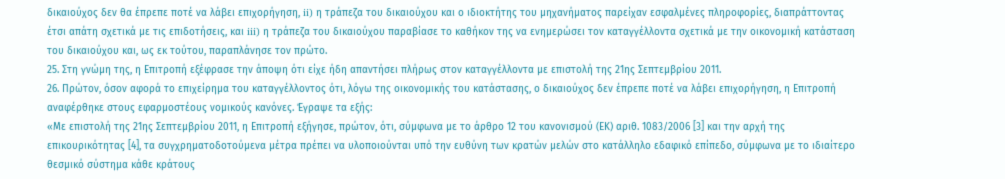δικαιούχος δεν θα έπρεπε ποτέ να λάβει επιχορήγηση, ii) η τράπεζα του δικαιούχου και ο ιδιοκτήτης του μηχανήματος παρείχαν εσφαλμένες πληροφορίες, διαπράττοντας έτσι απάτη σχετικά με τις επιδοτήσεις, και iii) η τράπεζα του δικαιούχου παραβίασε το καθήκον της να ενημερώσει τον καταγγέλλοντα σχετικά με την οικονομική κατάσταση του δικαιούχου και, ως εκ τούτου, παραπλάνησε τον πρώτο.
25. Στη γνώμη της, η Επιτροπή εξέφρασε την άποψη ότι είχε ήδη απαντήσει πλήρως στον καταγγέλλοντα με επιστολή της 21ης Σεπτεμβρίου 2011.
26. Πρώτον, όσον αφορά το επιχείρημα του καταγγέλλοντος ότι, λόγω της οικονομικής του κατάστασης, ο δικαιούχος δεν έπρεπε ποτέ να λάβει επιχορήγηση, η Επιτροπή αναφέρθηκε στους εφαρμοστέους νομικούς κανόνες. Έγραψε τα εξής:
«Με επιστολή της 21ης Σεπτεμβρίου 2011, η Επιτροπή εξήγησε, πρώτον, ότι, σύμφωνα με το άρθρο 12 του κανονισμού (ΕΚ) αριθ. 1083/2006 [3] και την αρχή της επικουρικότητας [4], τα συγχρηματοδοτούμενα μέτρα πρέπει να υλοποιούνται υπό την ευθύνη των κρατών μελών στο κατάλληλο εδαφικό επίπεδο, σύμφωνα με το ιδιαίτερο θεσμικό σύστημα κάθε κράτους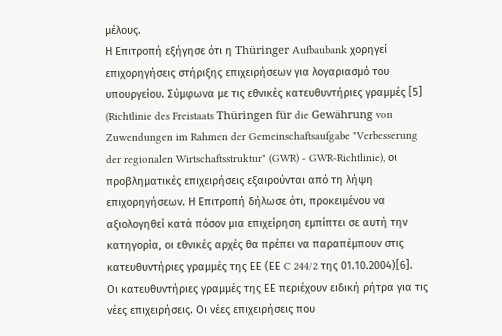μέλους.
Η Επιτροπή εξήγησε ότι η Thüringer Aufbaubank χορηγεί επιχορηγήσεις στήριξης επιχειρήσεων για λογαριασμό του υπουργείου. Σύμφωνα με τις εθνικές κατευθυντήριες γραμμές [5] (Richtlinie des Freistaats Thüringen für die Gewährung von Zuwendungen im Rahmen der Gemeinschaftsaufgabe "Verbesserung der regionalen Wirtschaftsstruktur" (GWR) - GWR-Richtlinie), οι προβληματικές επιχειρήσεις εξαιρούνται από τη λήψη επιχορηγήσεων. Η Επιτροπή δήλωσε ότι, προκειμένου να αξιολογηθεί κατά πόσον μια επιχείρηση εμπίπτει σε αυτή την κατηγορία, οι εθνικές αρχές θα πρέπει να παραπέμπουν στις κατευθυντήριες γραμμές της ΕΕ (ΕΕ C 244/2 της 01.10.2004)[6]. Οι κατευθυντήριες γραμμές της ΕΕ περιέχουν ειδική ρήτρα για τις νέες επιχειρήσεις. Οι νέες επιχειρήσεις που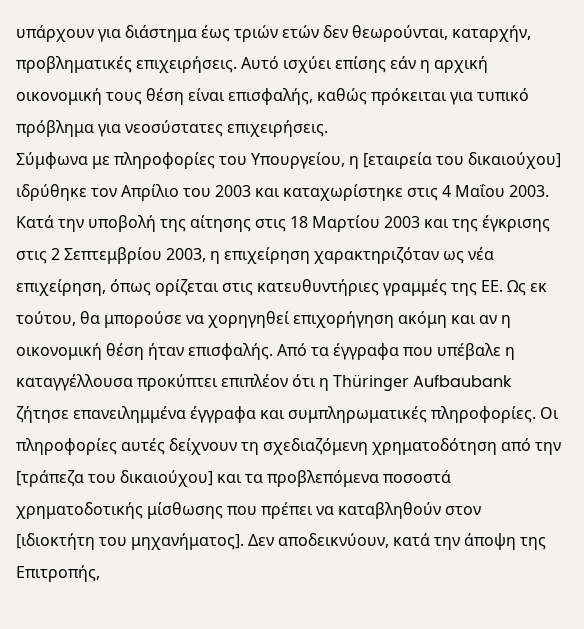υπάρχουν για διάστημα έως τριών ετών δεν θεωρούνται, καταρχήν, προβληματικές επιχειρήσεις. Αυτό ισχύει επίσης εάν η αρχική οικονομική τους θέση είναι επισφαλής, καθώς πρόκειται για τυπικό πρόβλημα για νεοσύστατες επιχειρήσεις.
Σύμφωνα με πληροφορίες του Υπουργείου, η [εταιρεία του δικαιούχου] ιδρύθηκε τον Απρίλιο του 2003 και καταχωρίστηκε στις 4 Μαΐου 2003. Κατά την υποβολή της αίτησης στις 18 Μαρτίου 2003 και της έγκρισης στις 2 Σεπτεμβρίου 2003, η επιχείρηση χαρακτηριζόταν ως νέα επιχείρηση, όπως ορίζεται στις κατευθυντήριες γραμμές της ΕΕ. Ως εκ τούτου, θα μπορούσε να χορηγηθεί επιχορήγηση ακόμη και αν η οικονομική θέση ήταν επισφαλής. Από τα έγγραφα που υπέβαλε η καταγγέλλουσα προκύπτει επιπλέον ότι η Thüringer Aufbaubank ζήτησε επανειλημμένα έγγραφα και συμπληρωματικές πληροφορίες. Οι πληροφορίες αυτές δείχνουν τη σχεδιαζόμενη χρηματοδότηση από την [τράπεζα του δικαιούχου] και τα προβλεπόμενα ποσοστά χρηματοδοτικής μίσθωσης που πρέπει να καταβληθούν στον [ιδιοκτήτη του μηχανήματος]. Δεν αποδεικνύουν, κατά την άποψη της Επιτροπής,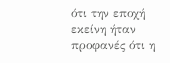ότι την εποχή εκείνη ήταν προφανές ότι η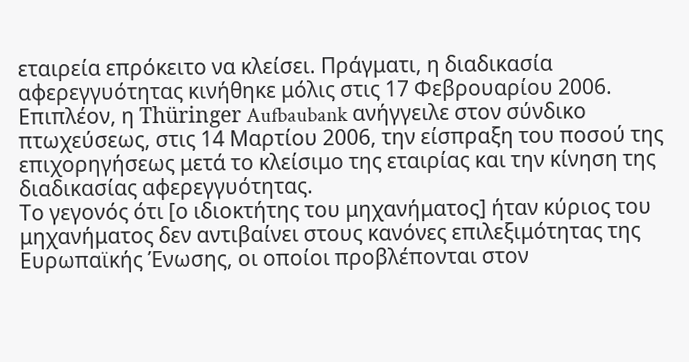εταιρεία επρόκειτο να κλείσει. Πράγματι, η διαδικασία αφερεγγυότητας κινήθηκε μόλις στις 17 Φεβρουαρίου 2006.
Επιπλέον, η Thüringer Aufbaubank ανήγγειλε στον σύνδικο πτωχεύσεως, στις 14 Μαρτίου 2006, την είσπραξη του ποσού της επιχορηγήσεως μετά το κλείσιμο της εταιρίας και την κίνηση της διαδικασίας αφερεγγυότητας.
Το γεγονός ότι [ο ιδιοκτήτης του μηχανήματος] ήταν κύριος του μηχανήματος δεν αντιβαίνει στους κανόνες επιλεξιμότητας της Ευρωπαϊκής Ένωσης, οι οποίοι προβλέπονται στον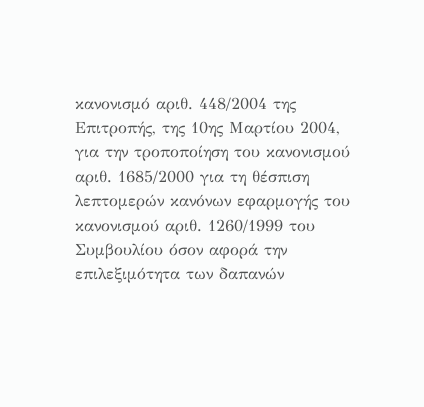κανονισμό αριθ. 448/2004 της Επιτροπής, της 10ης Μαρτίου 2004, για την τροποποίηση του κανονισμού αριθ. 1685/2000 για τη θέσπιση λεπτομερών κανόνων εφαρμογής του κανονισμού αριθ. 1260/1999 του Συμβουλίου όσον αφορά την επιλεξιμότητα των δαπανών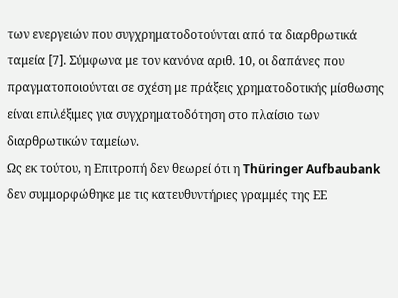των ενεργειών που συγχρηματοδοτούνται από τα διαρθρωτικά ταμεία [7]. Σύμφωνα με τον κανόνα αριθ. 10, οι δαπάνες που πραγματοποιούνται σε σχέση με πράξεις χρηματοδοτικής μίσθωσης είναι επιλέξιμες για συγχρηματοδότηση στο πλαίσιο των διαρθρωτικών ταμείων.
Ως εκ τούτου, η Επιτροπή δεν θεωρεί ότι η Thüringer Aufbaubank δεν συμμορφώθηκε με τις κατευθυντήριες γραμμές της ΕΕ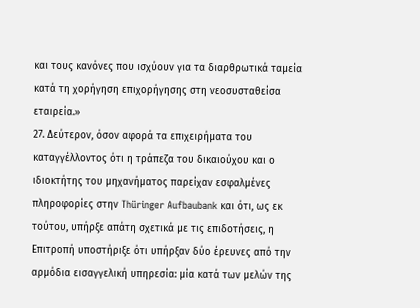και τους κανόνες που ισχύουν για τα διαρθρωτικά ταμεία κατά τη χορήγηση επιχορήγησης στη νεοσυσταθείσα εταιρεία.»
27. Δεύτερον, όσον αφορά τα επιχειρήματα του καταγγέλλοντος ότι η τράπεζα του δικαιούχου και ο ιδιοκτήτης του μηχανήματος παρείχαν εσφαλμένες πληροφορίες στην Thüringer Aufbaubank και ότι, ως εκ τούτου, υπήρξε απάτη σχετικά με τις επιδοτήσεις, η Επιτροπή υποστήριξε ότι υπήρξαν δύο έρευνες από την αρμόδια εισαγγελική υπηρεσία: μία κατά των μελών της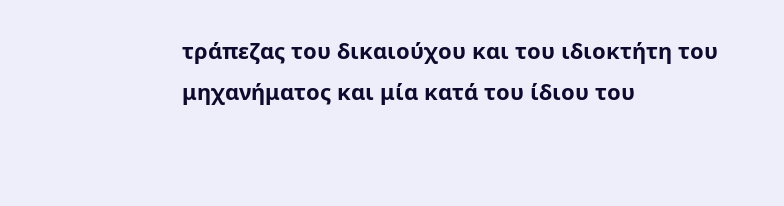τράπεζας του δικαιούχου και του ιδιοκτήτη του μηχανήματος και μία κατά του ίδιου του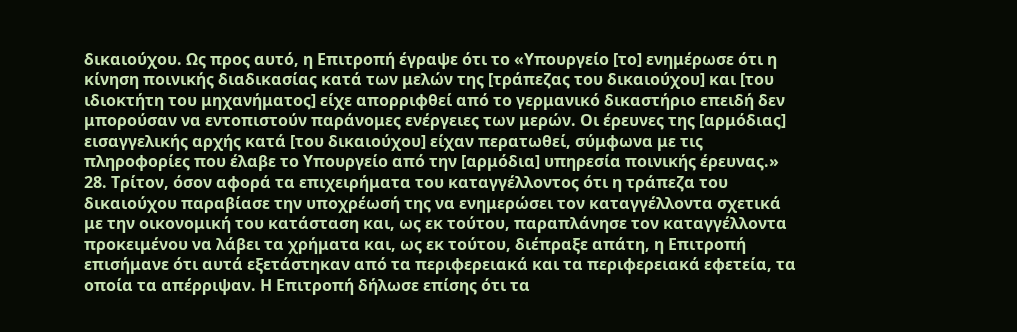δικαιούχου. Ως προς αυτό, η Επιτροπή έγραψε ότι το «Υπουργείο [το] ενημέρωσε ότι η κίνηση ποινικής διαδικασίας κατά των μελών της [τράπεζας του δικαιούχου] και [του ιδιοκτήτη του μηχανήματος] είχε απορριφθεί από το γερμανικό δικαστήριο επειδή δεν μπορούσαν να εντοπιστούν παράνομες ενέργειες των μερών. Οι έρευνες της [αρμόδιας] εισαγγελικής αρχής κατά [του δικαιούχου] είχαν περατωθεί, σύμφωνα με τις πληροφορίες που έλαβε το Υπουργείο από την [αρμόδια] υπηρεσία ποινικής έρευνας.»
28. Τρίτον, όσον αφορά τα επιχειρήματα του καταγγέλλοντος ότι η τράπεζα του δικαιούχου παραβίασε την υποχρέωσή της να ενημερώσει τον καταγγέλλοντα σχετικά με την οικονομική του κατάσταση και, ως εκ τούτου, παραπλάνησε τον καταγγέλλοντα προκειμένου να λάβει τα χρήματα και, ως εκ τούτου, διέπραξε απάτη, η Επιτροπή επισήμανε ότι αυτά εξετάστηκαν από τα περιφερειακά και τα περιφερειακά εφετεία, τα οποία τα απέρριψαν. Η Επιτροπή δήλωσε επίσης ότι τα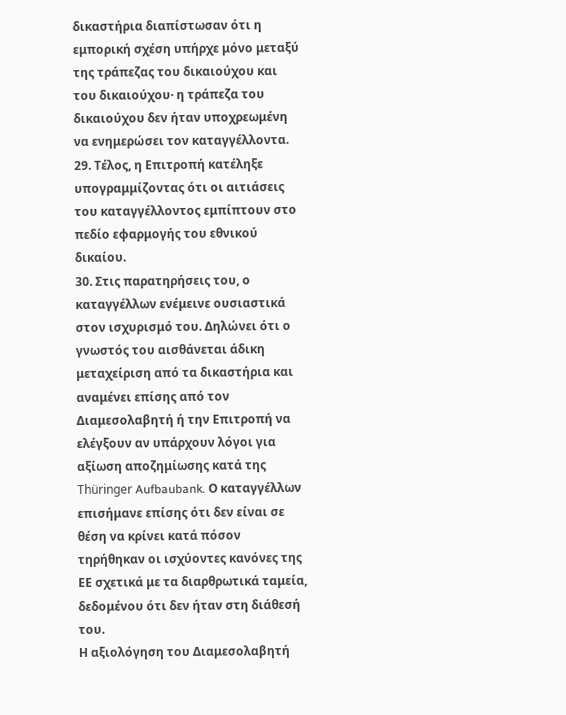δικαστήρια διαπίστωσαν ότι η εμπορική σχέση υπήρχε μόνο μεταξύ της τράπεζας του δικαιούχου και του δικαιούχου· η τράπεζα του δικαιούχου δεν ήταν υποχρεωμένη να ενημερώσει τον καταγγέλλοντα.
29. Τέλος, η Επιτροπή κατέληξε υπογραμμίζοντας ότι οι αιτιάσεις του καταγγέλλοντος εμπίπτουν στο πεδίο εφαρμογής του εθνικού δικαίου.
30. Στις παρατηρήσεις του, ο καταγγέλλων ενέμεινε ουσιαστικά στον ισχυρισμό του. Δηλώνει ότι ο γνωστός του αισθάνεται άδικη μεταχείριση από τα δικαστήρια και αναμένει επίσης από τον Διαμεσολαβητή ή την Επιτροπή να ελέγξουν αν υπάρχουν λόγοι για αξίωση αποζημίωσης κατά της Thüringer Aufbaubank. Ο καταγγέλλων επισήμανε επίσης ότι δεν είναι σε θέση να κρίνει κατά πόσον τηρήθηκαν οι ισχύοντες κανόνες της ΕΕ σχετικά με τα διαρθρωτικά ταμεία, δεδομένου ότι δεν ήταν στη διάθεσή του.
Η αξιολόγηση του Διαμεσολαβητή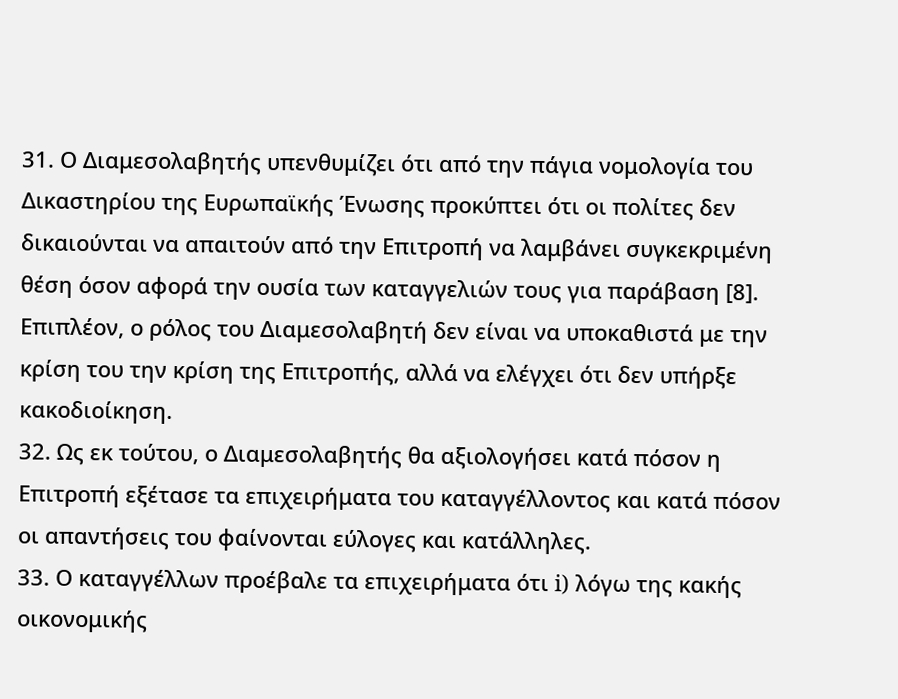31. Ο Διαμεσολαβητής υπενθυμίζει ότι από την πάγια νομολογία του Δικαστηρίου της Ευρωπαϊκής Ένωσης προκύπτει ότι οι πολίτες δεν δικαιούνται να απαιτούν από την Επιτροπή να λαμβάνει συγκεκριμένη θέση όσον αφορά την ουσία των καταγγελιών τους για παράβαση [8]. Επιπλέον, ο ρόλος του Διαμεσολαβητή δεν είναι να υποκαθιστά με την κρίση του την κρίση της Επιτροπής, αλλά να ελέγχει ότι δεν υπήρξε κακοδιοίκηση.
32. Ως εκ τούτου, ο Διαμεσολαβητής θα αξιολογήσει κατά πόσον η Επιτροπή εξέτασε τα επιχειρήματα του καταγγέλλοντος και κατά πόσον οι απαντήσεις του φαίνονται εύλογες και κατάλληλες.
33. Ο καταγγέλλων προέβαλε τα επιχειρήματα ότι i) λόγω της κακής οικονομικής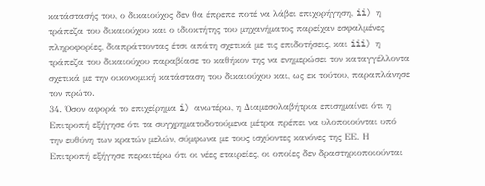κατάστασής του, ο δικαιούχος δεν θα έπρεπε ποτέ να λάβει επιχορήγηση, ii) η τράπεζα του δικαιούχου και ο ιδιοκτήτης του μηχανήματος παρείχαν εσφαλμένες πληροφορίες, διαπράττοντας έτσι απάτη σχετικά με τις επιδοτήσεις, και iii) η τράπεζα του δικαιούχου παραβίασε το καθήκον της να ενημερώσει τον καταγγέλλοντα σχετικά με την οικονομική κατάσταση του δικαιούχου και, ως εκ τούτου, παραπλάνησε τον πρώτο.
34. Όσον αφορά το επιχείρημα i) ανωτέρω, η Διαμεσολαβήτρια επισημαίνει ότι η Επιτροπή εξήγησε ότι τα συγχρηματοδοτούμενα μέτρα πρέπει να υλοποιούνται υπό την ευθύνη των κρατών μελών, σύμφωνα με τους ισχύοντες κανόνες της ΕΕ. Η Επιτροπή εξήγησε περαιτέρω ότι οι νέες εταιρείες, οι οποίες δεν δραστηριοποιούνται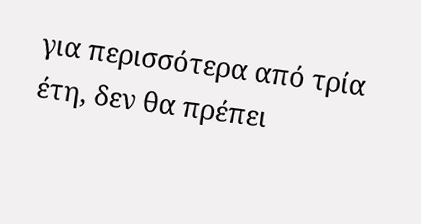για περισσότερα από τρία έτη, δεν θα πρέπει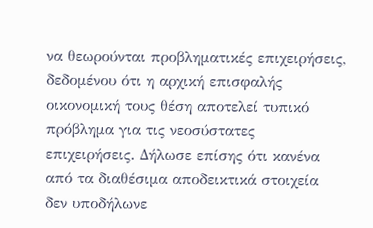να θεωρούνται προβληματικές επιχειρήσεις, δεδομένου ότι η αρχική επισφαλής οικονομική τους θέση αποτελεί τυπικό πρόβλημα για τις νεοσύστατες επιχειρήσεις. Δήλωσε επίσης ότι κανένα από τα διαθέσιμα αποδεικτικά στοιχεία δεν υποδήλωνε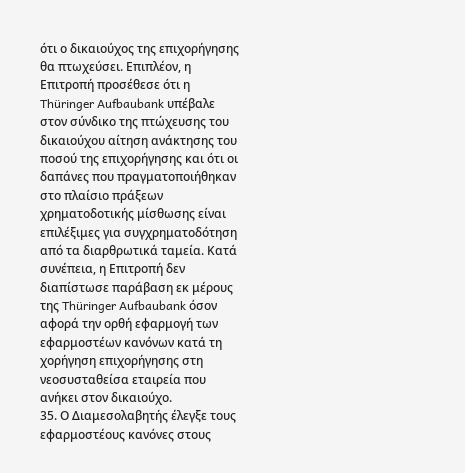ότι ο δικαιούχος της επιχορήγησης θα πτωχεύσει. Επιπλέον, η Επιτροπή προσέθεσε ότι η Thüringer Aufbaubank υπέβαλε στον σύνδικο της πτώχευσης του δικαιούχου αίτηση ανάκτησης του ποσού της επιχορήγησης και ότι οι δαπάνες που πραγματοποιήθηκαν στο πλαίσιο πράξεων χρηματοδοτικής μίσθωσης είναι επιλέξιμες για συγχρηματοδότηση από τα διαρθρωτικά ταμεία. Κατά συνέπεια, η Επιτροπή δεν διαπίστωσε παράβαση εκ μέρους της Thüringer Aufbaubank όσον αφορά την ορθή εφαρμογή των εφαρμοστέων κανόνων κατά τη χορήγηση επιχορήγησης στη νεοσυσταθείσα εταιρεία που ανήκει στον δικαιούχο.
35. Ο Διαμεσολαβητής έλεγξε τους εφαρμοστέους κανόνες στους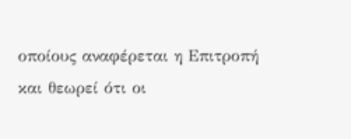οποίους αναφέρεται η Επιτροπή και θεωρεί ότι οι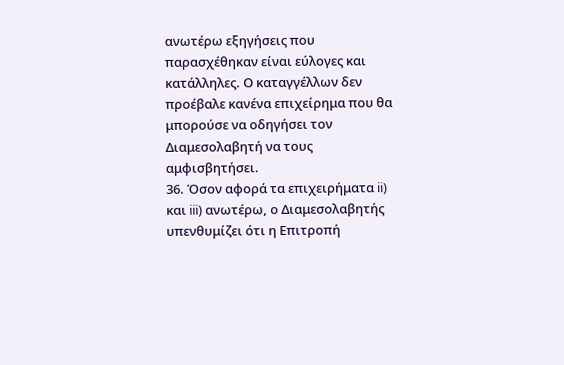ανωτέρω εξηγήσεις που παρασχέθηκαν είναι εύλογες και κατάλληλες. Ο καταγγέλλων δεν προέβαλε κανένα επιχείρημα που θα μπορούσε να οδηγήσει τον Διαμεσολαβητή να τους αμφισβητήσει.
36. Όσον αφορά τα επιχειρήματα ii) και iii) ανωτέρω, ο Διαμεσολαβητής υπενθυμίζει ότι η Επιτροπή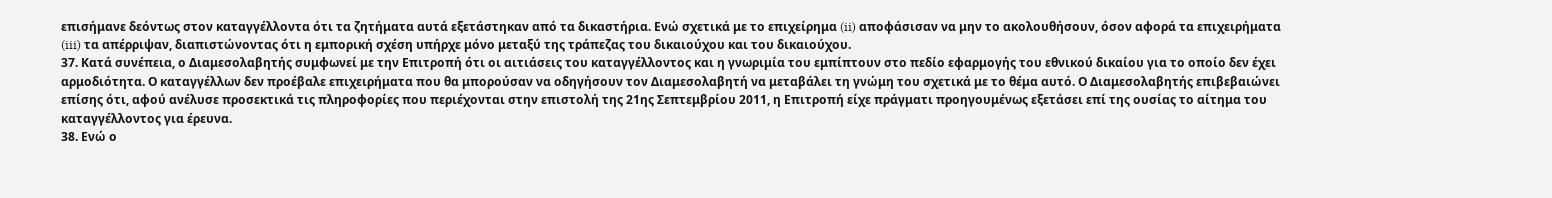επισήμανε δεόντως στον καταγγέλλοντα ότι τα ζητήματα αυτά εξετάστηκαν από τα δικαστήρια. Ενώ σχετικά με το επιχείρημα (ii) αποφάσισαν να μην το ακολουθήσουν, όσον αφορά τα επιχειρήματα (iii) τα απέρριψαν, διαπιστώνοντας ότι η εμπορική σχέση υπήρχε μόνο μεταξύ της τράπεζας του δικαιούχου και του δικαιούχου.
37. Κατά συνέπεια, ο Διαμεσολαβητής συμφωνεί με την Επιτροπή ότι οι αιτιάσεις του καταγγέλλοντος και η γνωριμία του εμπίπτουν στο πεδίο εφαρμογής του εθνικού δικαίου για το οποίο δεν έχει αρμοδιότητα. Ο καταγγέλλων δεν προέβαλε επιχειρήματα που θα μπορούσαν να οδηγήσουν τον Διαμεσολαβητή να μεταβάλει τη γνώμη του σχετικά με το θέμα αυτό. Ο Διαμεσολαβητής επιβεβαιώνει επίσης ότι, αφού ανέλυσε προσεκτικά τις πληροφορίες που περιέχονται στην επιστολή της 21ης Σεπτεμβρίου 2011, η Επιτροπή είχε πράγματι προηγουμένως εξετάσει επί της ουσίας το αίτημα του καταγγέλλοντος για έρευνα.
38. Ενώ ο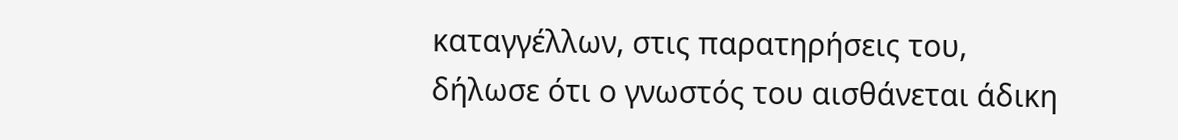καταγγέλλων, στις παρατηρήσεις του, δήλωσε ότι ο γνωστός του αισθάνεται άδικη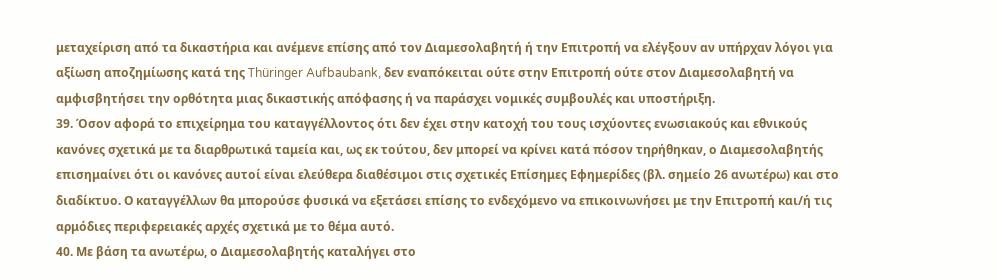μεταχείριση από τα δικαστήρια και ανέμενε επίσης από τον Διαμεσολαβητή ή την Επιτροπή να ελέγξουν αν υπήρχαν λόγοι για αξίωση αποζημίωσης κατά της Thüringer Aufbaubank, δεν εναπόκειται ούτε στην Επιτροπή ούτε στον Διαμεσολαβητή να αμφισβητήσει την ορθότητα μιας δικαστικής απόφασης ή να παράσχει νομικές συμβουλές και υποστήριξη.
39. Όσον αφορά το επιχείρημα του καταγγέλλοντος ότι δεν έχει στην κατοχή του τους ισχύοντες ενωσιακούς και εθνικούς κανόνες σχετικά με τα διαρθρωτικά ταμεία και, ως εκ τούτου, δεν μπορεί να κρίνει κατά πόσον τηρήθηκαν, ο Διαμεσολαβητής επισημαίνει ότι οι κανόνες αυτοί είναι ελεύθερα διαθέσιμοι στις σχετικές Επίσημες Εφημερίδες (βλ. σημείο 26 ανωτέρω) και στο διαδίκτυο. Ο καταγγέλλων θα μπορούσε φυσικά να εξετάσει επίσης το ενδεχόμενο να επικοινωνήσει με την Επιτροπή και/ή τις αρμόδιες περιφερειακές αρχές σχετικά με το θέμα αυτό.
40. Με βάση τα ανωτέρω, ο Διαμεσολαβητής καταλήγει στο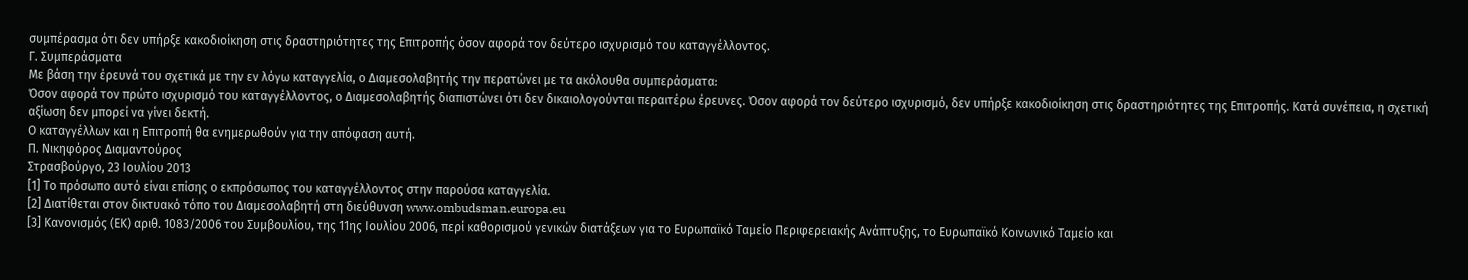συμπέρασμα ότι δεν υπήρξε κακοδιοίκηση στις δραστηριότητες της Επιτροπής όσον αφορά τον δεύτερο ισχυρισμό του καταγγέλλοντος.
Γ. Συμπεράσματα
Με βάση την έρευνά του σχετικά με την εν λόγω καταγγελία, ο Διαμεσολαβητής την περατώνει με τα ακόλουθα συμπεράσματα:
Όσον αφορά τον πρώτο ισχυρισμό του καταγγέλλοντος, ο Διαμεσολαβητής διαπιστώνει ότι δεν δικαιολογούνται περαιτέρω έρευνες. Όσον αφορά τον δεύτερο ισχυρισμό, δεν υπήρξε κακοδιοίκηση στις δραστηριότητες της Επιτροπής. Κατά συνέπεια, η σχετική αξίωση δεν μπορεί να γίνει δεκτή.
Ο καταγγέλλων και η Επιτροπή θα ενημερωθούν για την απόφαση αυτή.
Π. Νικηφόρος Διαμαντούρος
Στρασβούργο, 23 Ιουλίου 2013
[1] Το πρόσωπο αυτό είναι επίσης ο εκπρόσωπος του καταγγέλλοντος στην παρούσα καταγγελία.
[2] Διατίθεται στον δικτυακό τόπο του Διαμεσολαβητή στη διεύθυνση www.ombudsman.europa.eu
[3] Κανονισμός (ΕΚ) αριθ. 1083/2006 του Συμβουλίου, της 11ης Ιουλίου 2006, περί καθορισμού γενικών διατάξεων για το Ευρωπαϊκό Ταμείο Περιφερειακής Ανάπτυξης, το Ευρωπαϊκό Κοινωνικό Ταμείο και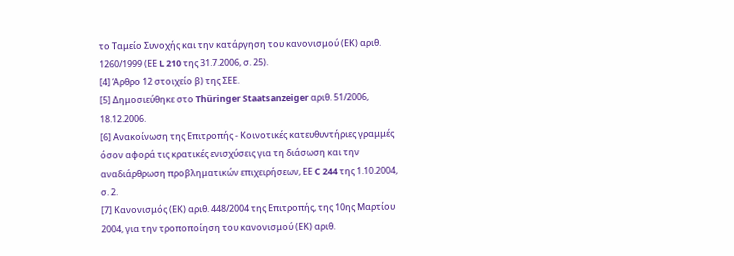το Ταμείο Συνοχής και την κατάργηση του κανονισμού (ΕΚ) αριθ. 1260/1999 (ΕΕ L 210 της 31.7.2006, σ. 25).
[4] Άρθρο 12 στοιχείο β) της ΣΕΕ.
[5] Δημοσιεύθηκε στο Thüringer Staatsanzeiger αριθ. 51/2006, 18.12.2006.
[6] Ανακοίνωση της Επιτροπής - Κοινοτικές κατευθυντήριες γραμμές όσον αφορά τις κρατικές ενισχύσεις για τη διάσωση και την αναδιάρθρωση προβληματικών επιχειρήσεων, ΕΕ C 244 της 1.10.2004, σ. 2.
[7] Κανονισμός (ΕΚ) αριθ. 448/2004 της Επιτροπής, της 10ης Μαρτίου 2004, για την τροποποίηση του κανονισμού (ΕΚ) αριθ.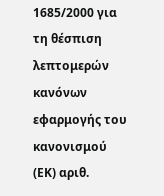1685/2000 για τη θέσπιση λεπτομερών κανόνων εφαρμογής του κανονισμού (ΕΚ) αριθ.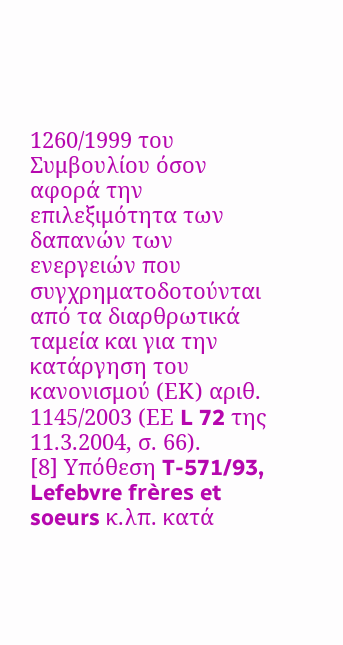1260/1999 του Συμβουλίου όσον αφορά την επιλεξιμότητα των δαπανών των ενεργειών που συγχρηματοδοτούνται από τα διαρθρωτικά ταμεία και για την κατάργηση του κανονισμού (ΕΚ) αριθ. 1145/2003 (ΕΕ L 72 της 11.3.2004, σ. 66).
[8] Υπόθεση T-571/93, Lefebvre frères et soeurs κ.λπ. κατά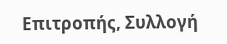Επιτροπής, Συλλογή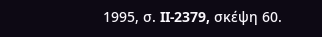1995, σ. II-2379, σκέψη 60.